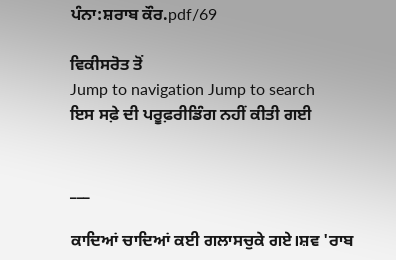ਪੰਨਾ:ਸ਼ਰਾਬ ਕੌਰ.pdf/69

ਵਿਕੀਸਰੋਤ ਤੋਂ
Jump to navigation Jump to search
ਇਸ ਸਫ਼ੇ ਦੀ ਪਰੂਫ਼ਰੀਡਿੰਗ ਨਹੀਂ ਕੀਤੀ ਗਈ


___

ਕਾਦਿਆਂ ਚਾਦਿਆਂ ਕਈ ਗਲਾਸਚੁਕੇ ਗਏ।ਸ਼ਵ 'ਰਾਬ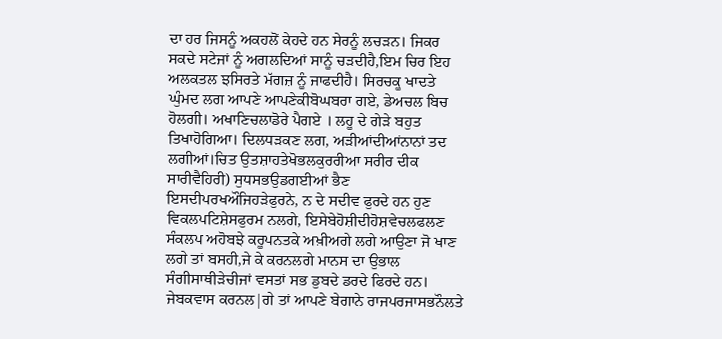ਦਾ ਹਰ ਜਿਸਨੂੰ ਅਕਹਲੋਂ ਕੇਹਦੇ ਹਨ ਸੇਰਨੂੰ ਲਚੜਨ। ਜਿਕਰ ਸਕਦੇ ਸਟੇਜਾਂ ਨੂੰ ਅਗਲਦਿਆਂ ਸਾਨੂੰ ਚੜਦੀਹੈ,ਇਮ ਚਿਰ ਇਹ ਅਲਕਤਲ ਝਸਿਰਤੇ ਮੱਗਜ਼ ਨੂੰ ਜਾਫਦੀਹੈ। ਸਿਰਚਕੂ ਖਾਦਤੇ ਘੁੰਮਦ ਲਗ ਆਪਣੇ ਆਪਣੇਕੀਬੋਘਬਰਾ ਗਏ, ਡੇਅਚਲ ਬਿਚ ਹੋਲਗੀ। ਅਖਾਣਿਚਲਾਡੋਰੇ ਪੈਗਏ । ਲਹੂ ਦੇ ਗੇੜੇ ਬਹੁਤ ਤਿਖਾਹੋਗਿਆ। ਦਿਲਧੜਕਣ ਲਗ, ਅੜੀਆਂਦੀਆਂਨਾਨਾਂ ਤਦ ਲਗੀਆਂ।ਚਿਤ ਉਤਸ਼ਾਹਤੇਖੋਭਲਕੁਰਰੀਆ ਸਰੀਰ ਦੀਕ ਸਾਰੀਵੈਹਿਰੀ) ਸੁਧਸਭਉਡਗਈਆਂ ਭੈਣ ਇਸਦੀਪਰਖਔਜਿਹੜੇਫੁਰਨੇ, ਨ ਦੇ ਸਦੀਵ ਫੁਰਦੇ ਹਨ ਹੁਣ ਵਿਕਲਪਟਿਸ਼ੇਸਫੁਰਮ ਨਲਗੇ, ਇਸੇਬੇਹੋਸ਼ੀਦੀਹੋਸ਼ਵੇਚਲਫਲਣ ਸੰਕਲਪ ਅਹੋਬਝੇ ਕਰੂਪਨਤਕੇ ਅਖ਼ੀਅਗੇ ਲਗੇ ਆਉਣਾ ਜੋ ਖਾਣ ਲਗੇ ਤਾਂ ਬਸਹੀ,ਜੇ ਕੇ ਕਰਨਲਗੇ ਮਾਨਸ ਦਾ ਉਭਾਲ ਸੰਗੀਸਾਥੀੜੇਚੀਜਾਂ ਵਸਤਾਂ ਸਭ ਡੁਬਦੇ ਡਰਦੇ ਫਿਰਦੇ ਹਨ। ਜੇਬਕਵਾਸ ਕਰਨਲ|ਗੇ ਤਾਂ ਆਪਣੇ ਬੇਗਾਨੇ ਰਾਜਪਰਜਾਸਭਨੌਲਤੇ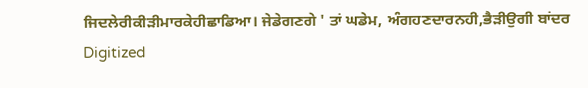ਜਿਦਲੇਰੀਕੀੜੀਮਾਰਕੇਹੀਛਾਡਿਆ। ਜੇਡੇਗਣਗੇ ' ਤਾਂ ਘਡੇਮ, ਅੰਗਹਣਦਾਰਨਹੀ,ਭੈੜੀਉਗੀ ਬਾਂਦਰ Digitized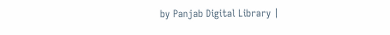by Panjab Digital Library |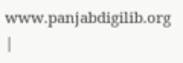www.panjabdigilib.org |